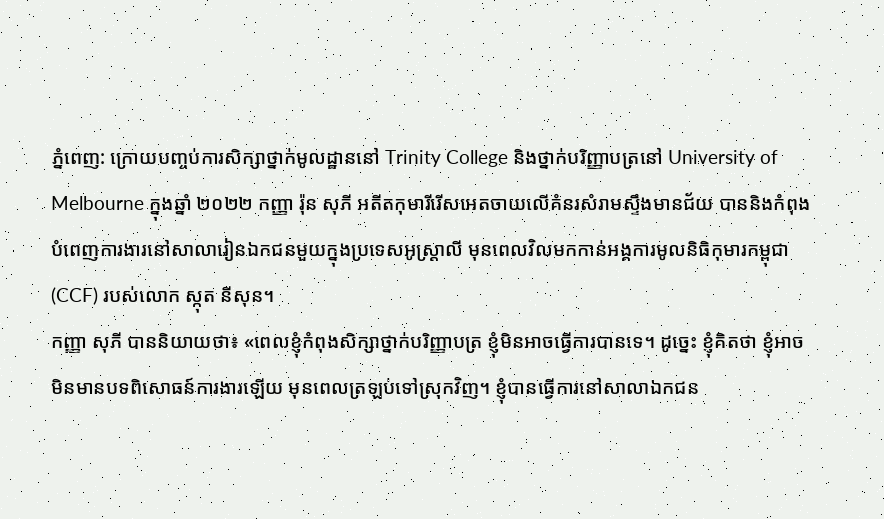ភ្នំពេញ: ក្រោយបញ្ចប់ការសិក្សាថ្នាក់មូលដ្ឋាននៅ Trinity College និងថ្នាក់បរិញ្ញាបត្រនៅ University of Melbourne ក្នុងឆ្នាំ ២០២២ កញ្ញា រ៉ុន សុភី អតីតកុមារីរើសអេតចាយលើគំនរសំរាមស្ទឹងមានជ័យ បាននិងកំពុងបំពេញការងារនៅសាលារៀនឯកជនមួយក្នុងប្រទេសអូស្ដ្រាលី មុនពេលវិលមកកាន់អង្គការមូលនិធិកុមារកម្ពុជា (CCF) របស់លោក ស្កុត នីសុន។
កញ្ញា សុភី បាននិយាយថា៖ «ពេលខ្ញុំកំពុងសិក្សាថ្នាក់បរិញ្ញាបត្រ ខ្ញុំមិនអាចធ្វើការបានទេ។ ដូច្នេះ ខ្ញុំគិតថា ខ្ញុំអាចមិនមានបទពិសោធន៍ការងារឡើយ មុនពេលត្រឡប់ទៅស្រុកវិញ។ ខ្ញុំបានធ្វើការនៅសាលាឯកជន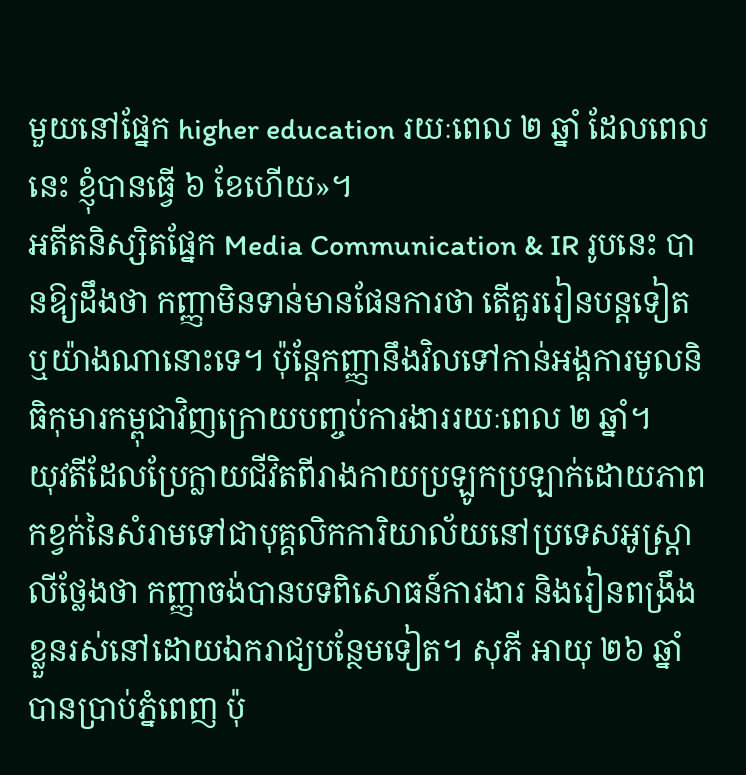មួយនៅផ្នែក higher education រយៈពេល ២ ឆ្នាំ ដែលពេលនេះ ខ្ញុំបានធ្វើ ៦ ខែហើយ»។
អតីតនិស្សិតផ្នែក Media Communication & IR រូបនេះ បានឱ្យដឹងថា កញ្ញាមិនទាន់មានផែនការថា តើគួររៀនបន្ដទៀតឬយ៉ាងណានោះទេ។ ប៉ុន្ដែកញ្ញានឹងវិលទៅកាន់អង្គការមូលនិធិកុមារកម្ពុជាវិញក្រោយបញ្ចប់ការងាររយៈពេល ២ ឆ្នាំ។
យុវតីដែលប្រែក្លាយជីវិតពីរាងកាយប្រឡូកប្រឡាក់ដោយភាពកខ្វក់នៃសំរាមទៅជាបុគ្គលិកការិយាល័យនៅប្រទេសអូស្ដ្រាលីថ្លែងថា កញ្ញាចង់បានបទពិសោធន៍ការងារ និងរៀនពង្រឹងខ្លួនរស់នៅដោយឯករាជ្យបន្ថែមទៀត។ សុភី អាយុ ២៦ ឆ្នាំ បានប្រាប់ភ្នំពេញ ប៉ុ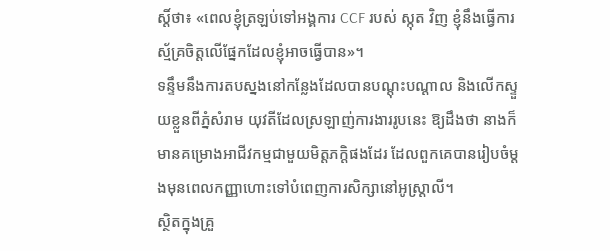ស្ដិ៍ថា៖ «ពេលខ្ញុំត្រឡប់ទៅអង្គការ CCF របស់ ស្កុត វិញ ខ្ញុំនឹងធ្វើការស្ម័គ្រចិត្ដលើផ្នែកដែលខ្ញុំអាចធ្វើបាន»។
ទន្ទឹមនឹងការតបស្នងនៅកន្លែងដែលបានបណ្ដុះបណ្ដាល និងលើកស្ទួយខ្លួនពីភ្នំសំរាម យុវតីដែលស្រឡាញ់ការងាររូបនេះ ឱ្យដឹងថា នាងក៏មានគម្រោងអាជីវកម្មជាមួយមិត្ដភក្ដិផងដែរ ដែលពួកគេបានរៀបចំម្ដងមុនពេលកញ្ញាហោះទៅបំពេញការសិក្សានៅអូស្ដ្រាលី។
ស្ថិតក្នុងគ្រួ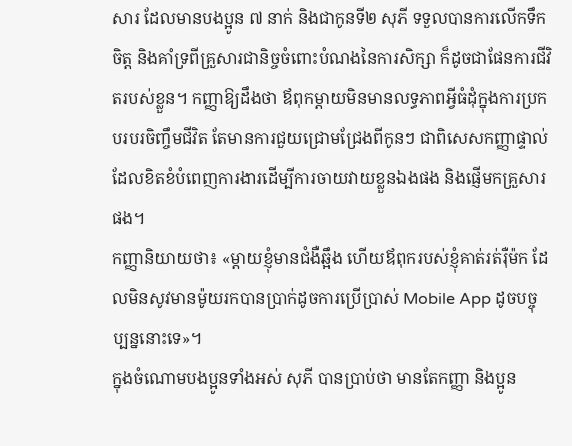សារ ដែលមានបងប្អូន ៧ នាក់ និងជាកូនទី២ សុភី ទទួលបានការលើកទឹកចិត្ដ និងគាំទ្រពីគ្រួសារជានិច្ចចំពោះបំណងនៃការសិក្សា ក៏ដូចជាផែនការជីវិតរបស់ខ្លួន។ កញ្ញាឱ្យដឹងថា ឪពុកម្ដាយមិនមានលទ្ធភាពអ្វីធំដុំក្នុងការប្រកបរបរចិញ្ចឹមជីវិត តែមានការជួយជ្រោមជ្រែងពីកូនៗ ជាពិសេសកញ្ញាផ្ទាល់ ដែលខិតខំបំពេញការងារដើម្បីការចាយវាយខ្លួនឯងផង និងផ្ញើមកគ្រួសារផង។
កញ្ញានិយាយថា៖ «ម្ដាយខ្ញុំមានជំងឺឆ្អឹង ហើយឪពុករបស់ខ្ញុំគាត់រត់រ៉ឺម៉ក ដែលមិនសូវមានម៉ូយរកបានប្រាក់ដូចការប្រើប្រាស់ Mobile App ដូចបច្ចុប្បន្ននោះទេ»។
ក្នុងចំណោមបងប្អូនទាំងអស់ សុភី បានប្រាប់ថា មានតែកញ្ញា និងប្អូន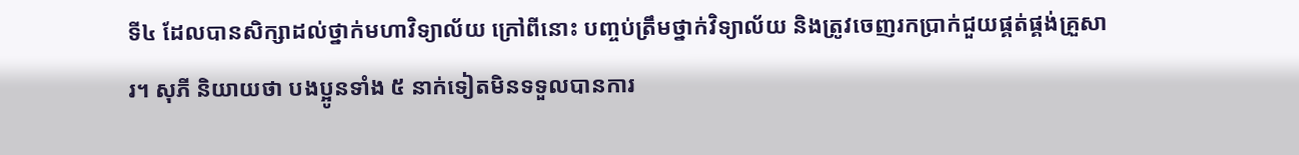ទី៤ ដែលបានសិក្សាដល់ថ្នាក់មហាវិទ្យាល័យ ក្រៅពីនោះ បញ្ចប់ត្រឹមថ្នាក់វិទ្យាល័យ និងត្រូវចេញរកប្រាក់ជួយផ្គត់ផ្គង់គ្រួសារ។ សុភី និយាយថា បងប្អូនទាំង ៥ នាក់ទៀតមិនទទួលបានការ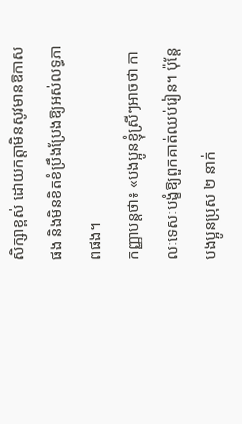សិក្សាខ្ពស់ ដោយកត្ដាមិនសូវមានឱកាសផង និងមិនខិតខំប្រឹងប្រែងឱ្យអស់លទ្ធភាពផង។
កញ្ញាបន្ដថា៖ «បងប្អូនខ្ញុំស្រីៗអាចថា កាលៈទេសៈបង្ខំឱ្យពួកគាត់ឈប់រៀន។ ប៉ុន្ដែបងប្អូនប្រុស ២ នាក់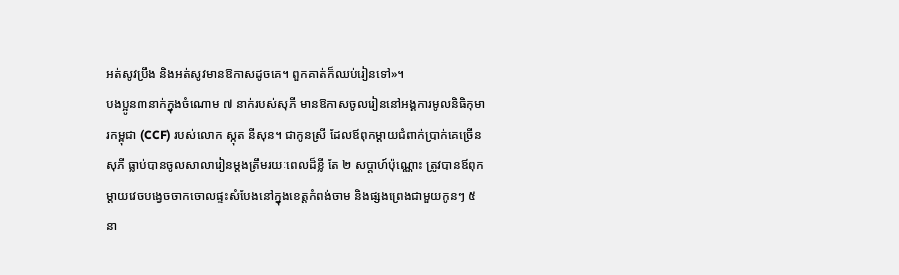អត់សូវប្រឹង និងអត់សូវមានឱកាសដូចគេ។ ពួកគាត់ក៏ឈប់រៀនទៅ»។
បងប្អូន៣នាក់ក្នុងចំណោម ៧ នាក់របស់សុភី មានឱកាសចូលរៀននៅអង្គការមូលនិធិកុមារកម្ពុជា (CCF) របស់លោក ស្កុត នីសុន។ ជាកូនស្រី ដែលឪពុកម្ដាយជំពាក់ប្រាក់គេច្រើន សុភី ធ្លាប់បានចូលសាលារៀនម្ដងត្រឹមរយៈពេលដ៏ខ្លី តែ ២ សប្ដាហ៍ប៉ុណ្ណោះ ត្រូវបានឪពុកម្ដាយវេចបង្វេចចាកចោលផ្ទះសំបែងនៅក្នុងខេត្ដកំពង់ចាម និងផ្សងព្រេងជាមួយកូនៗ ៥ នា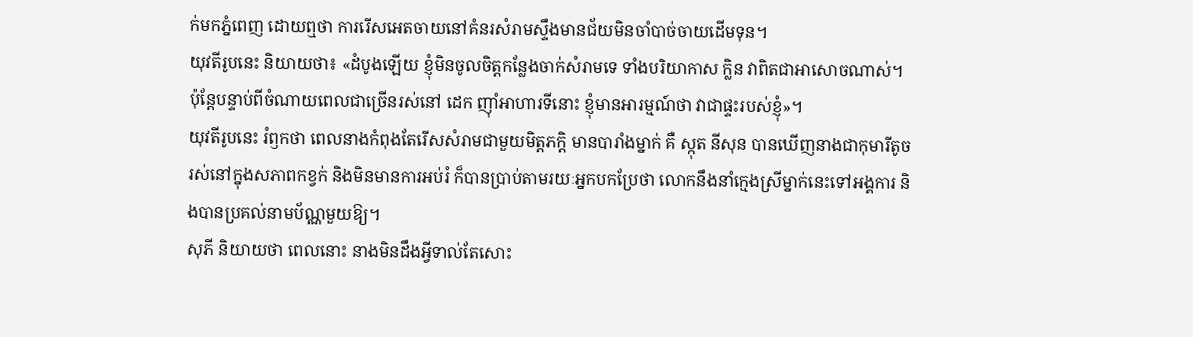ក់មកភ្នំពេញ ដោយឮថា ការរើសអេតចាយនៅគំនរសំរាមស្ទឹងមានជ័យមិនចាំបាច់ចាយដើមទុន។
យុវតីរូបនេះ និយាយថា៖ «ដំបូងឡើយ ខ្ញុំមិនចូលចិត្ដកន្លែងចាក់សំរាមទេ ទាំងបរិយាកាស ក្លិន វាពិតជាអាសោចណាស់។ ប៉ុន្ដែបន្ទាប់ពីចំណាយពេលជាច្រើនរស់នៅ ដេក ញ៉ាំអាហារទីនោះ ខ្ញុំមានអារម្មណ៍ថា វាជាផ្ទះរបស់ខ្ញុំ»។
យុវតីរូបនេះ រំឭកថា ពេលនាងកំពុងតែរើសសំរាមជាមួយមិត្ដភក្ដិ មានបារាំងម្នាក់ គឺ ស្កុត នីសុន បានឃើញនាងជាកុមារីតូច រស់នៅក្នុងសភាពកខ្វក់ និងមិនមានការអប់រំ ក៏បានប្រាប់តាមរយៈអ្នកបកប្រែថា លោកនឹងនាំក្មេងស្រីម្នាក់នេះទៅអង្គការ និងបានប្រគល់នាមប័ណ្ណមួយឱ្យ។
សុភី និយាយថា ពេលនោះ នាងមិនដឹងអ្វីទាល់តែសោះ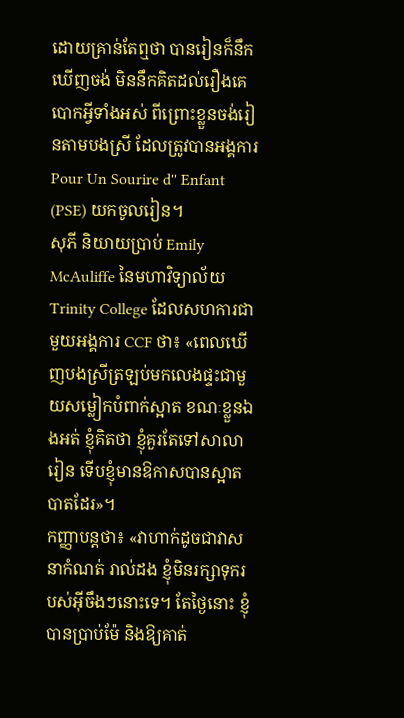ដោយគ្រាន់តែឮថា បានរៀនក៏នឹកឃើញចង់ មិននឹកគិតដល់រឿងគេបោកអ្វីទាំងអស់ ពីព្រោះខ្លួនចង់រៀនតាមបងស្រី ដែលត្រូវបានអង្គការ Pour Un Sourire d'' Enfant (PSE) យកចូលរៀន។
សុភី និយាយប្រាប់ Emily McAuliffe នៃមហាវិទ្យាល័យ Trinity College ដែលសហការជាមួយអង្គការ CCF ថា៖ «ពេលឃើញបងស្រីត្រឡប់មកលេងផ្ទះជាមួយសម្លៀកបំពាក់ស្អាត ខណៈខ្លួនឯងអត់ ខ្ញុំគិតថា ខ្ញុំគួរតែទៅសាលារៀន ទើបខ្ញុំមានឱកាសបានស្អាតបាតដែរ»។
កញ្ញាបន្ដថា៖ «វាហាក់ដូចជាវាសនាកំណត់ រាល់ដង ខ្ញុំមិនរក្សាទុករបស់អ៊ីចឹងៗនោះទេ។ តែថ្ងៃនោះ ខ្ញុំបានប្រាប់ម៉ែ និងឱ្យគាត់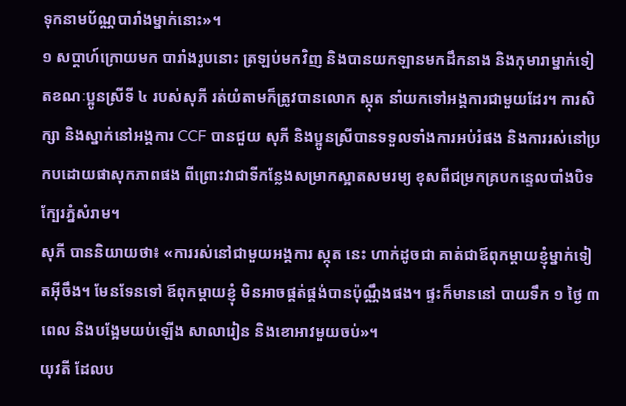ទុកនាមប័ណ្ណបារាំងម្នាក់នោះ»។
១ សប្ដាហ៍ក្រោយមក បារាំងរូបនោះ ត្រឡប់មកវិញ និងបានយកឡានមកដឹកនាង និងកុមារាម្នាក់ទៀតខណៈប្អូនស្រីទី ៤ របស់សុភី រត់យំតាមក៏ត្រូវបានលោក ស្កុត នាំយកទៅអង្គការជាមួយដែរ។ ការសិក្សា និងស្នាក់នៅអង្គការ CCF បានជួយ សុភី និងប្អូនស្រីបានទទួលទាំងការអប់រំផង និងការរស់នៅប្រកបដោយផាសុកភាពផង ពីព្រោះវាជាទីកន្លែងសម្រាកស្អាតសមរម្យ ខុសពីជម្រកគ្របកន្ទេលបាំងបិទក្បែរភ្នំសំរាម។
សុភី បាននិយាយថា៖ «ការរស់នៅជាមួយអង្គការ ស្កុត នេះ ហាក់ដូចជា គាត់ជាឪពុកម្ដាយខ្ញុំម្នាក់ទៀតអ៊ីចឹង។ មែនទែនទៅ ឪពុកម្ដាយខ្ញុំ មិនអាចផ្គត់ផ្គង់បានប៉ុណ្ណឹងផង។ ផ្ទះក៏មាននៅ បាយទឹក ១ ថ្ងៃ ៣ ពេល និងបង្អែមយប់ឡើង សាលារៀន និងខោអាវមួយចប់»។
យុវតី ដែលប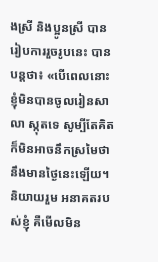ងស្រី និងប្អូនស្រី បានរៀបការរួចរូបនេះ បានបន្ដថា៖ «បើពេលនោះ ខ្ញុំមិនបានចូលរៀនសាលា ស្កុតទេ សូម្បីតែគិតក៏មិនអាចនឹកស្រមៃថា នឹងមានថ្ងៃនេះឡើយ។ និយាយរួម អនាគតរបស់ខ្ញុំ គឺមើលមិន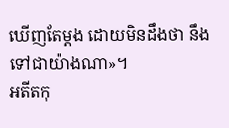ឃើញតែម្ដង ដោយមិនដឹងថា នឹងទៅជាយ៉ាងណា»។
អតីតកុ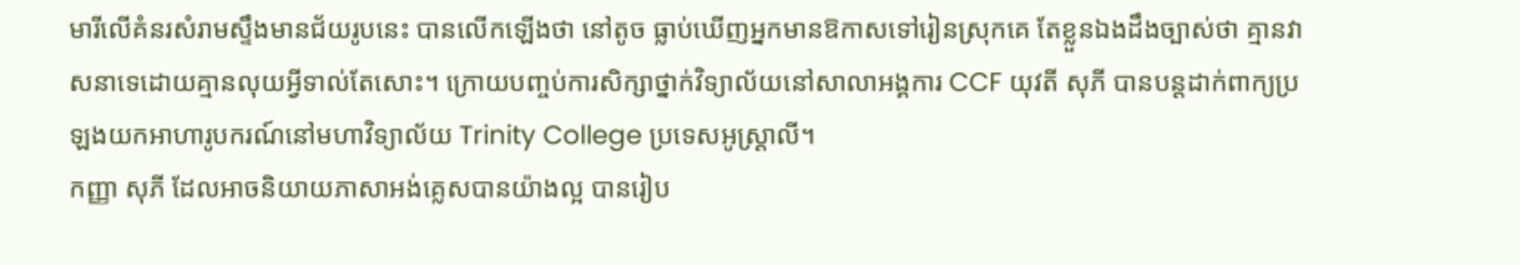មារីលើគំនរសំរាមស្ទឹងមានជ័យរូបនេះ បានលើកឡើងថា នៅតូច ធ្លាប់ឃើញអ្នកមានឱកាសទៅរៀនស្រុកគេ តែខ្លួនឯងដឹងច្បាស់ថា គ្មានវាសនាទេដោយគ្មានលុយអ្វីទាល់តែសោះ។ ក្រោយបញ្ចប់ការសិក្សាថ្នាក់វិទ្យាល័យនៅសាលាអង្គការ CCF យុវតី សុភី បានបន្ដដាក់ពាក្យប្រឡងយកអាហារូបករណ៍នៅមហាវិទ្យាល័យ Trinity College ប្រទេសអូស្ដ្រាលី។
កញ្ញា សុភី ដែលអាចនិយាយភាសាអង់គ្លេសបានយ៉ាងល្អ បានរៀប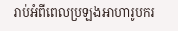រាប់អំពីពេលប្រឡងអាហារូបករ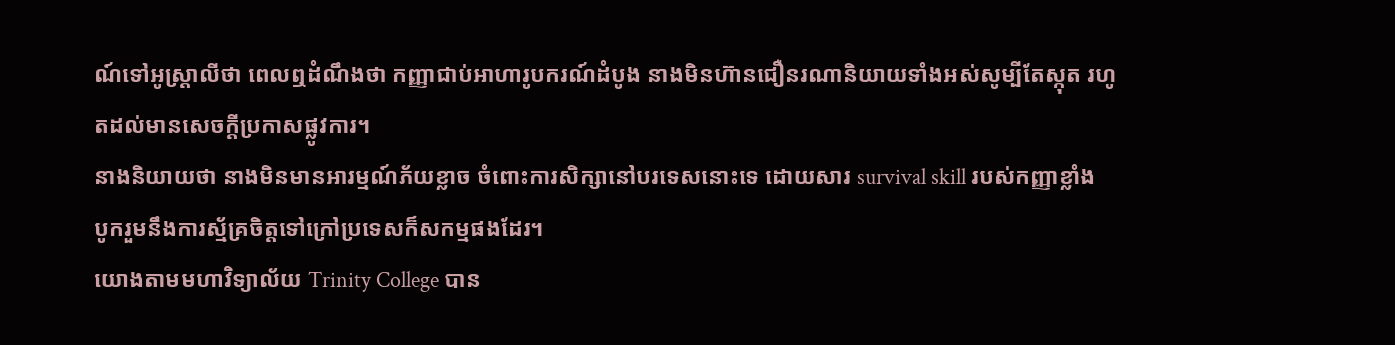ណ៍ទៅអូស្ដ្រាលីថា ពេលឮដំណឹងថា កញ្ញាជាប់អាហារូបករណ៍ដំបូង នាងមិនហ៊ានជឿនរណានិយាយទាំងអស់សូម្បីតែស្កុត រហូតដល់មានសេចក្ដីប្រកាសផ្លូវការ។
នាងនិយាយថា នាងមិនមានអារម្មណ៍ភ័យខ្លាច ចំពោះការសិក្សានៅបរទេសនោះទេ ដោយសារ survival skill របស់កញ្ញាខ្លាំង បូករួមនឹងការស្ម័គ្រចិត្ដទៅក្រៅប្រទេសក៏សកម្មផងដែរ។
យោងតាមមហាវិទ្យាល័យ Trinity College បាន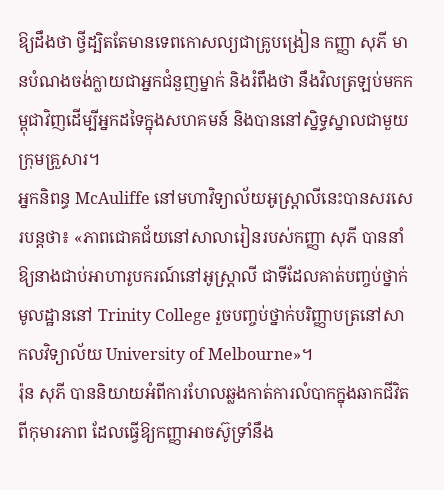ឱ្យដឹងថា ថ្វីដ្បិតតែមានទេពកោសល្យជាគ្រូបង្រៀន កញ្ញា សុភី មានបំណងចង់ក្លាយជាអ្នកជំនួញម្នាក់ និងរំពឹងថា នឹងវិលត្រឡប់មកកម្ពុជាវិញដើម្បីអ្នកដទៃក្នុងសហគមន៍ និងបាននៅស្និទ្ធស្នាលជាមួយក្រុមគ្រួសារ។
អ្នកនិពន្ធ McAuliffe នៅមហាវិទ្យាល័យអូស្ដ្រាលីនេះបានសរសេរបន្ដថា៖ «ភាពជោគជ័យនៅសាលារៀនរបស់កញ្ញា សុភី បាននាំឱ្យនាងជាប់អាហារូបករណ៍នៅអូស្ដ្រាលី ជាទីដែលគាត់បញ្ចប់ថ្នាក់មូលដ្ឋាននៅ Trinity College រួចបញ្ចប់ថ្នាក់បរិញ្ញាបត្រនៅសាកលវិទ្យាល័យ University of Melbourne»។
រ៉ុន សុភី បាននិយាយអំពីការហែលឆ្លងកាត់ការលំបាកក្នុងឆាកជីវិតពីកុមារភាព ដែលធ្វើឱ្យកញ្ញាអាចស៊ូទ្រាំនឹង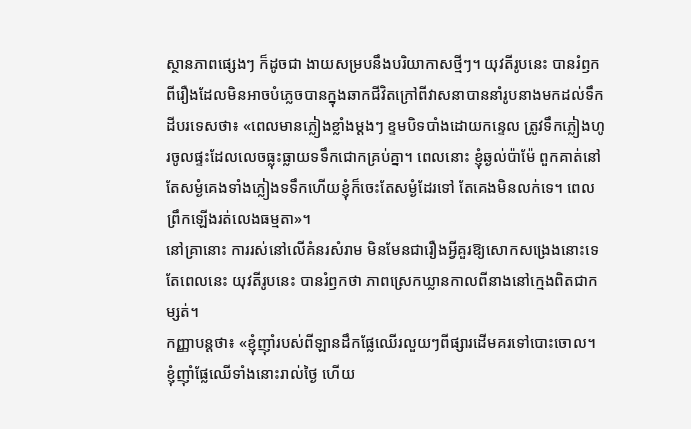ស្ថានភាពផ្សេងៗ ក៏ដូចជា ងាយសម្របនឹងបរិយាកាសថ្មីៗ។ យុវតីរូបនេះ បានរំឭកពីរឿងដែលមិនអាចបំភ្លេចបានក្នុងឆាកជីវិតក្រៅពីវាសនាបាននាំរូបនាងមកដល់ទឹកដីបរទេសថា៖ «ពេលមានភ្លៀងខ្លាំងម្ដងៗ ខ្ទមបិទបាំងដោយកន្ទេល ត្រូវទឹកភ្លៀងហូរចូលផ្ទះដែលលេចធ្លុះធ្លាយទទឹកជោកគ្រប់គ្នា។ ពេលនោះ ខ្ញុំឆ្ងល់ប៉ាម៉ែ ពួកគាត់នៅតែសម្ងំគេងទាំងភ្លៀងទទឹកហើយខ្ញុំក៏ចេះតែសម្ងំដែរទៅ តែគេងមិនលក់ទេ។ ពេលព្រឹកឡើងរត់លេងធម្មតា»។
នៅគ្រានោះ ការរស់នៅលើគំនរសំរាម មិនមែនជារឿងអ្វីគួរឱ្យសោកសង្រេងនោះទេតែពេលនេះ យុវតីរូបនេះ បានរំឭកថា ភាពស្រេកឃ្លានកាលពីនាងនៅក្មេងពិតជាកម្សត់។
កញ្ញាបន្ដថា៖ «ខ្ញុំញ៉ាំរបស់ពីឡានដឹកផ្លែឈើរលួយៗពីផ្សារដើមគរទៅបោះចោល។ ខ្ញុំញ៉ាំផ្លែឈើទាំងនោះរាល់ថ្ងៃ ហើយ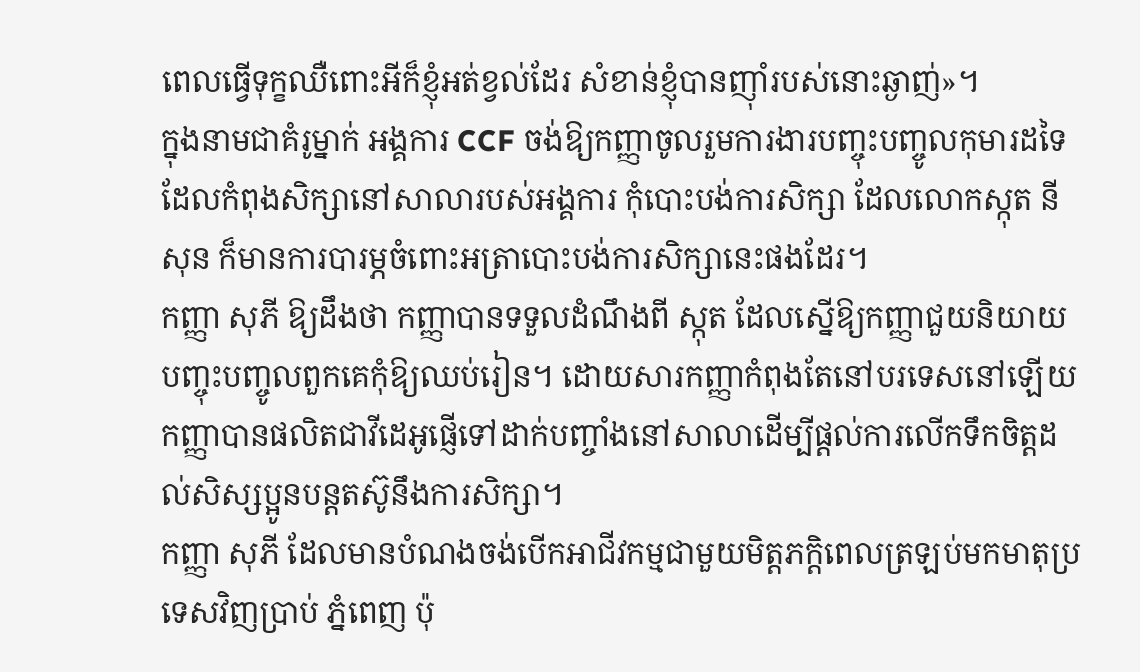ពេលធ្វើទុក្ខឈឺពោះអីក៏ខ្ញុំអត់ខ្វល់ដែរ សំខាន់ខ្ញុំបានញ៉ាំរបស់នោះឆ្ងាញ់»។
ក្នុងនាមជាគំរូម្នាក់ អង្គការ CCF ចង់ឱ្យកញ្ញាចូលរួមការងារបញ្ចុះបញ្ចូលកុមារដទៃ ដែលកំពុងសិក្សានៅសាលារបស់អង្គការ កុំបោះបង់ការសិក្សា ដែលលោកស្កុត នីសុន ក៏មានការបារម្ភចំពោះអត្រាបោះបង់ការសិក្សានេះផងដែរ។
កញ្ញា សុភី ឱ្យដឹងថា កញ្ញាបានទទួលដំណឹងពី ស្កុត ដែលស្នើឱ្យកញ្ញាជួយនិយាយបញ្ចុះបញ្ចូលពួកគេកុំឱ្យឈប់រៀន។ ដោយសារកញ្ញាកំពុងតែនៅបរទេសនៅឡើយ កញ្ញាបានផលិតជាវីដេអូផ្ញើទៅដាក់បញ្ចាំងនៅសាលាដើម្បីផ្ដល់ការលើកទឹកចិត្ដដល់សិស្សប្អូនបន្ដតស៊ូនឹងការសិក្សា។
កញ្ញា សុភី ដែលមានបំណងចង់បើកអាជីវកម្មជាមួយមិត្ដភក្ដិពេលត្រឡប់មកមាតុប្រទេសវិញប្រាប់ ភ្នំពេញ ប៉ុ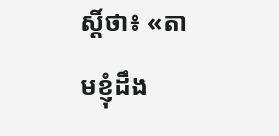ស្ដិ៍ថា៖ «តាមខ្ញុំដឹង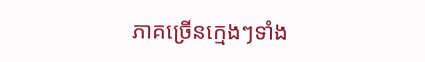ភាគច្រើនក្មេងៗទាំង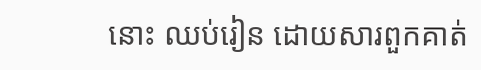នោះ ឈប់រៀន ដោយសារពួកគាត់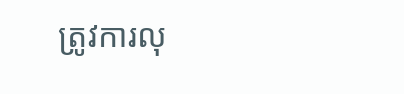ត្រូវការលុ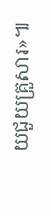យជួយគ្រួសារ»៕